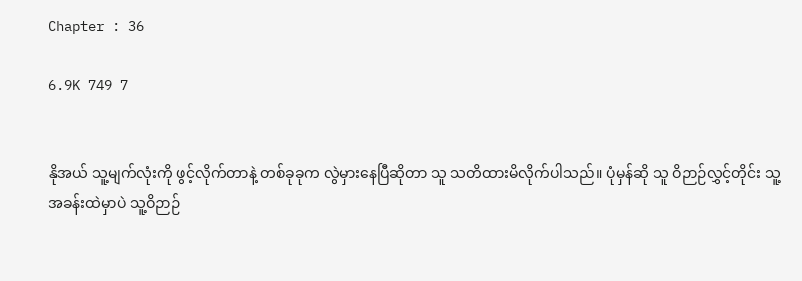Chapter : 36

6.9K 749 7


နိုအယ် သူ့မျက်လုံးကို ဖွင့်လိုက်တာနဲ့ တစ်ခုခုက လွဲမှားနေပြီဆိုတာ သူ သတိထားမိလိုက်ပါသည်။ ပုံမှန်ဆို သူ ဝိဉာဉ်လွှင့်တိုင်း သူ့အခန်းထဲမှာပဲ သူ့ဝိဉာဉ်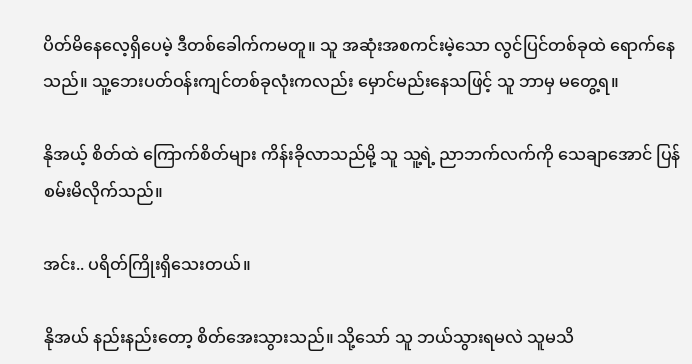ပိတ်မိနေလေ့ရှိပေမဲ့ ဒီတစ်ခေါက်ကမတူ။ သူ အဆုံးအစကင်းမဲ့သော လွင်ပြင်တစ်ခုထဲ ရောက်နေသည်။ သူ့ဘေးပတ်ဝန်းကျင်တစ်ခုလုံးကလည်း မှောင်မည်းနေသဖြင့် သူ ဘာမှ မတွေ့ရ။

နိုအယ့် စိတ်ထဲ ကြောက်စိတ်များ ကိန်းခိုလာသည်မို့ သူ သူ့ရဲ့ ညာဘက်လက်ကို သေချာအောင် ပြန်စမ်းမိလိုက်သည်။

အင်း.. ပရိတ်ကြိုးရှိသေးတယ်။

နိုအယ် နည်းနည်းတော့ စိတ်အေးသွားသည်။ သို့သော် သူ ဘယ်သွားရမလဲ သူမသိ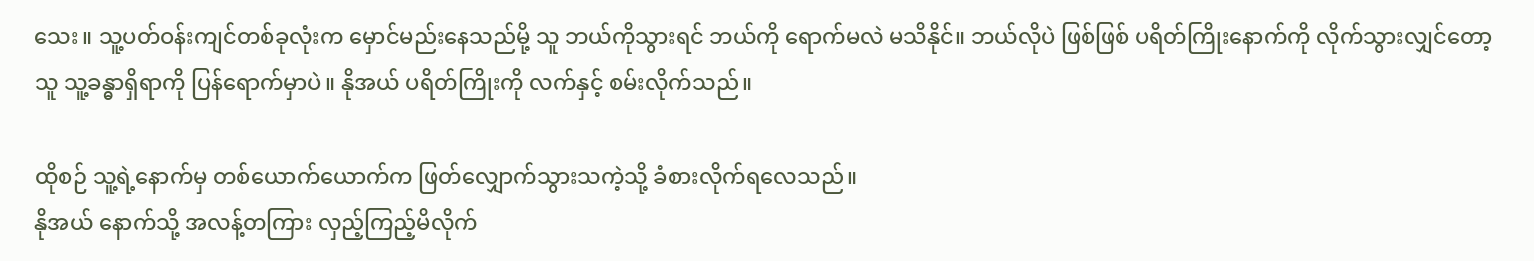သေး။ သူ့ပတ်ဝန်းကျင်တစ်ခုလုံးက မှောင်မည်းနေသည်မို့ သူ ဘယ်ကိုသွားရင် ဘယ်ကို ရောက်မလဲ မသိနိုင်။ ဘယ်လိုပဲ ဖြစ်ဖြစ် ပရိတ်ကြိုးနောက်ကို လိုက်သွားလျှင်တော့ သူ သူ့ခန္ဓာရှိရာကို ပြန်ရောက်မှာပဲ။ နိုအယ် ပရိတ်ကြိုးကို လက်နှင့် စမ်းလိုက်သည်။

ထိုစဉ် သူ့ရဲ့နောက်မှ တစ်ယောက်ယောက်က ဖြတ်လျှောက်သွားသကဲ့သို့ ခံစားလိုက်ရလေသည်။
နိုအယ် နောက်သို့ အလန့်တကြား လှည့်ကြည့်မိလိုက်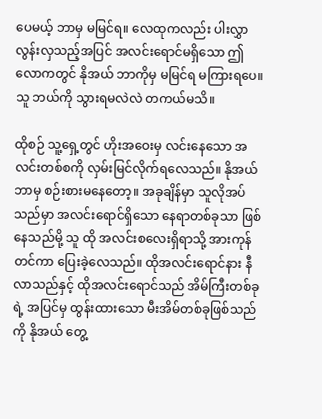ပေမယ့် ဘာမှ မမြင်ရ။ လေထုကလည်း ပါးလွှာလွန်းလှသည့်အပြင် အလင်းရောင်မရှိသော ဤလောကတွင် နိုအယ် ဘာကိုမှ မမြင်ရ မကြားရပေ။ သူ ဘယ်ကို သွားရမလဲလဲ တကယ်မသိ။

ထိုစဉ် သူ့ရှေ့တွင် ဟိုးအဝေးမှ လင်းနေသော အလင်းတစ်စကို လှမ်းမြင်လိုက်ရလေသည်။ နိုအယ် ဘာမှ စဉ်းစားမနေတော့။ အခုချိန်မှာ သူလိုအပ်သည်မှာ အလင်းရောင်ရှိသော နေရာတစ်ခုသာ ဖြစ်နေသည်မို့ သူ ထို အလင်းစလေးရှိရာသို့ အားကုန်တင်ကာ ပြေးခဲ့လေသည်။ ထိုအလင်းရောင်နား နီလာသည်နှင့် ထိုအလင်းရောင်သည် အိမ်ကြီးတစ်ခုရဲ့ အပြင်မှ ထွန်းထားသော မီးအိမ်တစ်ခုဖြစ်သည်ကို နိုအယ် တွေ့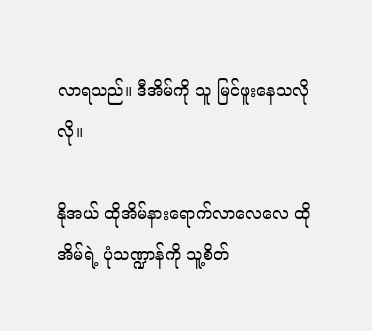လာရသည်။ ဒီအိမ်ကို သူ မြင်ဖူးနေသလိုလို။

နိုအယ် ထိုအိမ်နားရောက်လာလေလေ ထိုအိမ်ရဲ့ ပုံသဏ္ဍာန်ကို သူ့စိတ်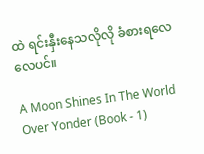ထဲ ရင်းနှီးနေသလိုလို ခံစားရလေလေပင်။

A Moon Shines In The World Over Yonder (Book - 1)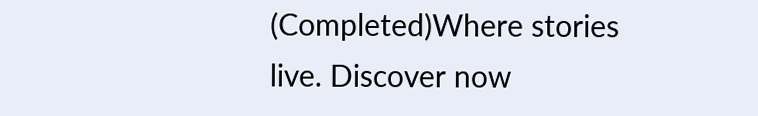(Completed)Where stories live. Discover now